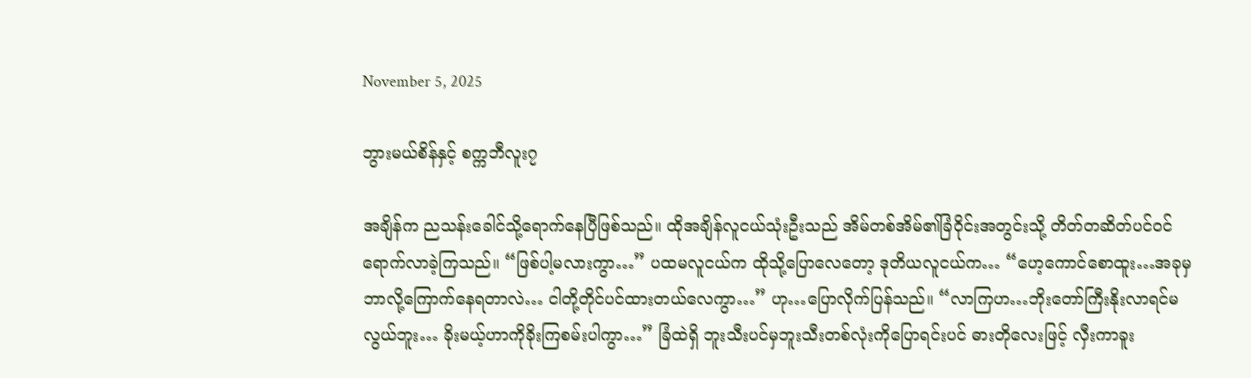November 5, 2025

ဘွားမယ်စိန်နှင့် စက္ကဘီလူး၇

အချိန်က ညသန်းခေါင်သို့ရောက်နေပြီဖြစ်သည်။ ထိုအချိန်လူငယ်သုံးဦးသည် အိမ်တစ်အိမ်၏ခြံဝိုင်းအတွင်းသို့ တိတ်တဆိတ်ပင်ဝင်ရောက်လာခဲ့ကြသည်။ “ဖြစ်ပါ့မလားကွာ…” ပထမလူငယ်က ထိုသို့ပြောလေတော့ ဒုတိယလူငယ်က… “ဟေ့ကောင်စောထူး…အခုမှဘာလို့ကြောက်နေရတာလဲ… ငါတို့တိုင်ပင်ထားတယ်လေကွာ…” ဟု…ပြောလိုက်ပြန်သည်။ “လာကြဟ…ဘိုးတော်ကြီးနိုးလာရင်မလွယ်ဘူး… ခိုးမယ့်ဟာကိုခိုးကြစမ်းပါကွာ…” ခြံထဲရှိ ဘူးသီးပင်မှဘူးသီးတစ်လုံးကိုပြောရင်းပင် ဓားတိုလေးဖြင့် လှီးကာခူး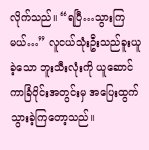လိုက်သည်။ “ရပြီ…သွားကြမယ်…” လူငယ်သုံးဦးသည်ခူးယူခဲ့သော ဘူးသီးလုံးကို ယူဆောင်ကာခြံဝိုင်းအတွင်းမှ အပြေးထွက်သွားခဲ့ကြတော့သည်။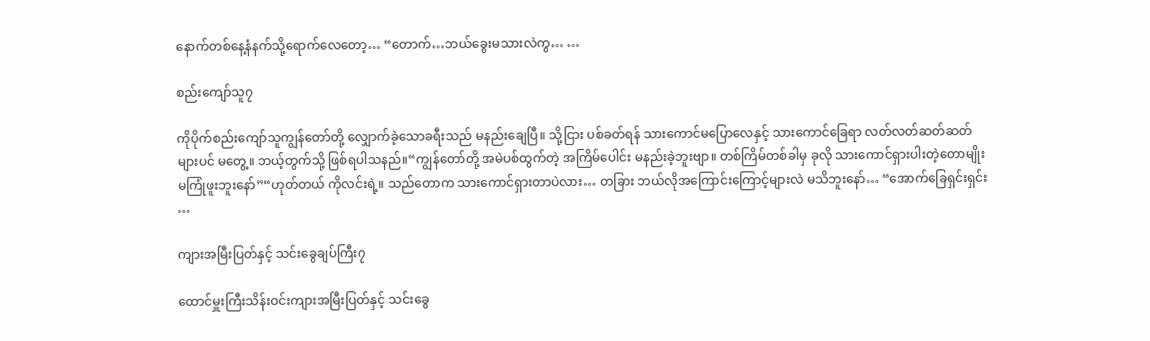နောက်တစ်နေ့နံနက်သို့ရောက်လေတော့… “တောက်…ဘယ်ခွေးမသားလဲကွ… …

စည်းကျော်သူ၇

ကိုပိုက်စည်းကျော်သူကျွန်တော်တို့ လျှောက်ခဲ့သောခရီးသည် မနည်းချေပြီ။ သို့ငြား ပစ်ခတ်ရန် သားကောင်မပြောလေနှင့် သားကောင်ခြေရာ လတ်လတ်ဆတ်ဆတ်များပင် မတွေ့။ ဘယ့်တွက်သို့ ဖြစ်ရပါသနည်။“ကျွန်တော်တို့ အမဲပစ်ထွက်တဲ့ အကြိမ်ပေါင်း မနည်းခဲ့ဘူးဗျာ။ တစ်ကြိမ်တစ်ခါမှ ခုလို သားကောင်ရှားပါးတဲ့တောမျိုး မကြုံဖူးဘူးနော်”“ဟုတ်တယ် ကိုလင်းရဲ့။ သည်တောက သားကောင်ရှားတာပဲလား… တခြား ဘယ်လိုအကြောင်းကြောင့်များလဲ မသိဘူးနော်… “အောက်ခြေရှင်းရှင်း …

ကျားအမြီးပြတ်နှင့် သင်းခွေချပ်ကြီး၇

ထောင်မှူးကြီးသိန်းဝင်းကျားအမြီးပြတ်နှင့် သင်းခွေ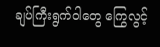ချပ်ကြီးရွက်ဝါတွေ ကြွေလွင့်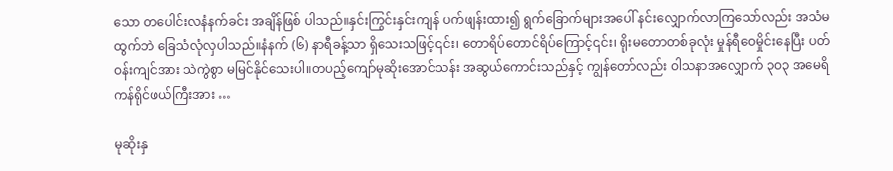သော တပေါင်းလနံနက်ခင်း အချိန်ဖြစ် ပါသည်။နှင်းကြွင်းနှင်းကျန် ပက်ဖျန်းထား၍ ရွက်ခြောက်များအပေါ် နင်းလျှောက်လာကြသော်လည်း အသံမထွက်ဘဲ ခြေသံလုံလှပါသည်။နံနက် (၆) နာရီခန့်သာ ရှိသေးသဖြင့်၎င်း၊ တောရိပ်တောင်ရိပ်ကြောင့်၎င်း၊ ရိုးမတောတစ်ခုလုံး မှုန်ရီဝေမှိုင်းနေပြီး ပတ်ဝန်းကျင်အား သဲကွဲစွာ မမြင်နိုင်သေးပါ။တပည့်ကျော်မုဆိုးအောင်သန်း အဆွယ်ကောင်းသည်နှင့် ကျွန်တော်လည်း ဝါသနာအလျှောက် ၃ဝ၃ အမေရိကန်ရိုင်ဖယ်ကြီးအား …

မုဆိုးနှ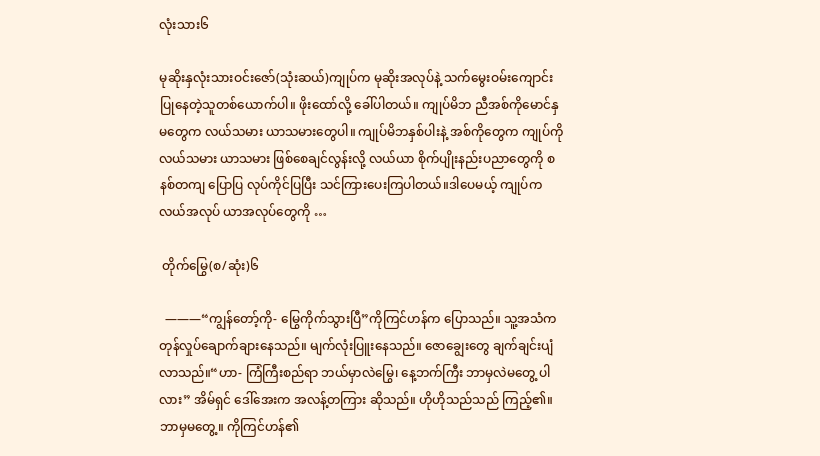လုံးသား၆

မုဆိုးနှလုံးသားဝင်းဇော်(သုံးဆယ်)ကျုပ်က မုဆိုးအလုပ်နဲ့ သက်မွေးဝမ်းကျောင်း ပြုနေတဲ့သူတစ်ယောက်ပါ။ ဖိုးထော်လို့ ခေါ်ပါတယ်။ ကျုပ်မိဘ ညီအစ်ကိုမောင်နှမတွေက လယ်သမား ယာသမားတွေပါ။ ကျုပ်မိဘနှစ်ပါးနဲ့ အစ်ကိုတွေက ကျုပ်ကို လယ်သမား ယာသမား ဖြစ်စေချင်လွန်းလို့ လယ်ယာ စိုက်ပျိုးနည်းပညာတွေကို စနစ်တကျ ပြောပြ လုပ်ကိုင်ပြပြီး သင်ကြားပေးကြပါတယ်။ဒါပေမယ့် ကျုပ်က လယ်အလုပ် ယာအလုပ်တွေကို …

 တိုက်မြွေ(စ/ဆုံး)၆

  ———“ကျွန်တော့်ကို- မြွေကိုက်သွားပြီ”ကိုကြင်ဟန်က ပြောသည်။ သူ့အသံကတုန်လှုပ်ချောက်ချားနေသည်။ မျက်လုံးပြူးနေသည်။ ဇောချွေးတွေ ချက်ချင်းပျံလာသည်။“ဟာ- ကြံကြီးစည်ရာ ဘယ်မှာလဲမြွေ၊ နေ့ဘက်ကြီး ဘာမှလဲမတွေ့ ပါလား” အိမ်ရှင် ဒေါ်အေးက အလန့်တကြား ဆိုသည်။ ဟိုဟိုသည်သည် ကြည့်၏။ ဘာမှမတွေ့။ ကိုကြင်ဟန်၏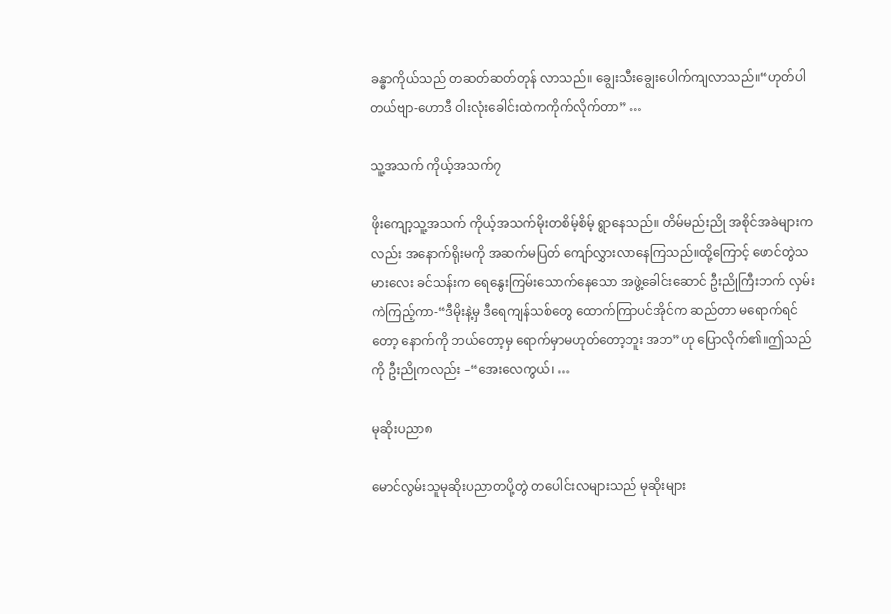ခန္ဓာကိုယ်သည် တဆတ်ဆတ်တုန် လာသည်။ ချွေးသီးချွေးပေါက်ကျလာသည်။“ဟုတ်ပါတယ်ဗျာ-ဟောဒီ ဝါးလုံးခေါင်းထဲကကိုက်လိုက်တာ” …

သူ့အသက် ကိုယ့်အသက်၇

ဖိုးကျော့သူ့အသက် ကိုယ့်အသက်မိုးတစိမ့်စိမ့် ရွာနေသည်။ တိမ်မည်းညို အစိုင်အခဲများကလည်း အနောက်ရိုးမကို အဆက်မပြတ် ကျော်လွှားလာနေကြသည်။ထို့ကြောင့် ဖောင်တွဲသမားလေး ခင်သန်းက ရေနွေးကြမ်းသောက်နေသော အဖွဲ့ခေါင်းဆောင် ဦးညိုကြီးဘက် လှမ်းကဲကြည့်ကာ-“ဒီမိုးနဲ့မှ ဒီရေကျန်သစ်တွေ ထောက်ကြာပင်အိုင်က ဆည်တာ မရောက်ရင်တော့ နောက်ကို ဘယ်တော့မှ ရောက်မှာမဟုတ်တော့ဘူး အဘ”ဟု ပြောလိုက်၏။ဤသည်ကို ဦးညိုကလည်း –“အေးလေကွယ်၊ …

မုဆိုးပညာ၈

မောင်လွမ်းသူမုဆိုးပညာတပို့တွဲ တပေါင်းလများသည် မုဆိုးများ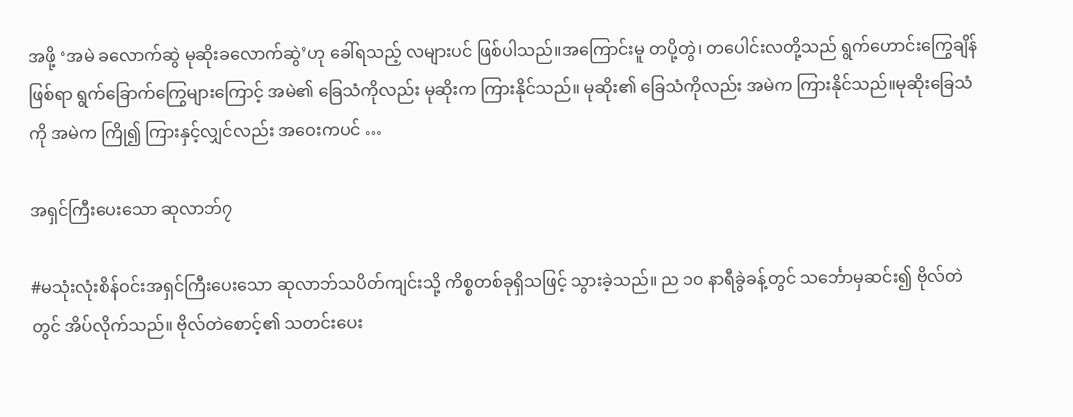အဖို့ ‘အမဲ ခလောက်ဆွဲ မုဆိုးခလောက်ဆွဲ’ဟု ခေါ်ရသည့် လများပင် ဖြစ်ပါသည်။အကြောင်းမူ တပို့တွဲ၊ တပေါင်းလတို့သည် ရွက်ဟောင်းကြွေချိန်ဖြစ်ရာ ရွက်ခြောက်ကြွေများကြောင့် အမဲ၏ ခြေသံကိုလည်း မုဆိုးက ကြားနိုင်သည်။ မုဆိုး၏ ခြေသံကိုလည်း အမဲက ကြားနိုင်သည်။မုဆိုးခြေသံကို အမဲက ကြို၍ ကြားနှင့်လျှင်လည်း အဝေးကပင် …

အရှင်ကြီးပေးသော ဆုလာဘ်၇

#မသုံးလုံးစိန်ဝင်းအရှင်ကြီးပေးသော ဆုလာဘ်သပိတ်ကျင်းသို့ ကိစ္စတစ်ခုရှိသဖြင့် သွားခဲ့သည်။ ည ၁၀ နာရီခွဲခန့်တွင် သင်္ဘောမှဆင်း၍ ဗိုလ်တဲတွင် အိပ်လိုက်သည်။ ဗိုလ်တဲစောင့်၏ သတင်းပေး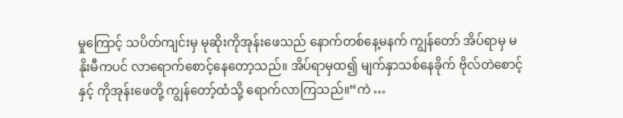မှုကြောင့် သပိတ်ကျင်းမှ မုဆိုးကိုအုန်းဖေသည် နောက်တစ်နေ့မနက် ကျွန်တော် အိပ်ရာမှ မနိုးမီကပင် လာရောက်စောင့်နေတော့သည်။ အိပ်ရာမှထ၍ မျက်နှာသစ်နေခိုက် ဗိုလ်တဲစောင့်နှင့် ကိုအုန်းဖေတို့ ကျွန်တော့်ထံသို့ ရောက်လာကြသည်။“ကဲ …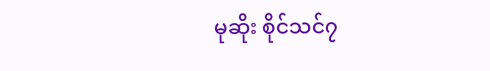မုဆိုး စိုင်သင်၇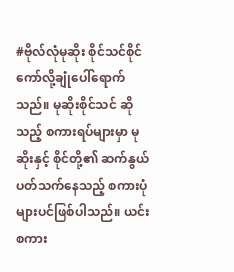#ဗိုလ်လုံမုဆိုး စိုင်သင်စိုင်ကော်လို့ချုံပေါ်ရောက်သည်။ မုဆိုးစိုင်သင် ဆိုသည့် စကားရပ်များမှာ မုဆိုးနှင့် စိုင်တို့၏ ဆက်နွယ်ပတ်သက်နေသည့် စကားပုံများပင်ဖြစ်ပါသည်။ ယင်းစကား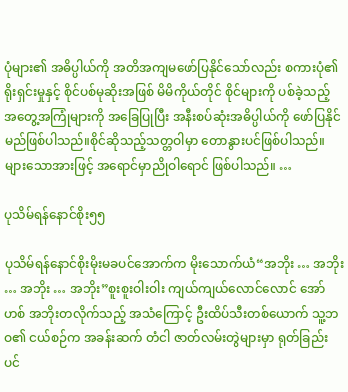ပုံများ၏ အဓိပ္ပါယ်ကို အတိအကျမဖော်ပြနိုင်သော်လည်း စကားပုံ၏ရိုးရှင်းမှုနှင့် စိုင်ပစ်မုဆိုးအဖြစ် မိမိကိုယ်တိုင် စိုင်များကို ပစ်ခဲ့သည့် အတွေ့အကြုံများကို အခြေပြုပြီး အနီးစပ်ဆုံးအဓိပ္ပါယ်ကို ဖော်ပြနိုင်မည်ဖြစ်ပါသည်။စိုင်ဆိုသည့်သတ္တဝါမှာ တောနွားပင်ဖြစ်ပါသည်။ များသောအားဖြင့် အရောင်မှာညိုဝါရောင် ဖြစ်ပါသည်။ …

ပုသိမ်ရန်နောင်စိုး၅၅

ပုသိမ်ရန်နောင်စိုးမိုးမခပင်အောက်က မိုးသောက်ယံ“အဘိုး … အဘိုး … အဘိုး … အဘိုး”စူးစူးဝါးဝါး ကျယ်ကျယ်လောင်လောင် အော်ဟစ် အဘိုးတလိုက်သည့် အသံကြောင့် ဦးထိပ်သီးတစ်ယောက် သူ့ဘဝ၏ ငယ်စဉ်က အခန်းဆက် တံငါ ဇာတ်လမ်းတွဲများမှာ ရုတ်ခြည်းပင်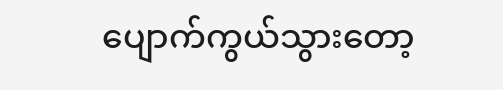ပျောက်ကွယ်သွားတော့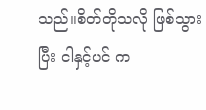သည်။စိတ်တိုသလို ဖြစ်သွားပြီး ငါနှင့်ပင် က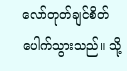လော်တုတ်ချင်စိတ် ပေါက်သွားသည်။ သို့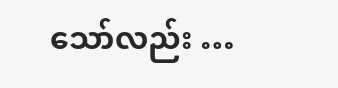သော်လည်း …